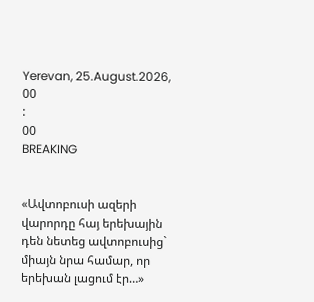Yerevan, 25.August.2026,
00
:
00
BREAKING


«Ավտոբուսի ազերի վարորդը հայ երեխային դեն նետեց ավտոբուսից` միայն նրա համար, որ երեխան լացում էր…»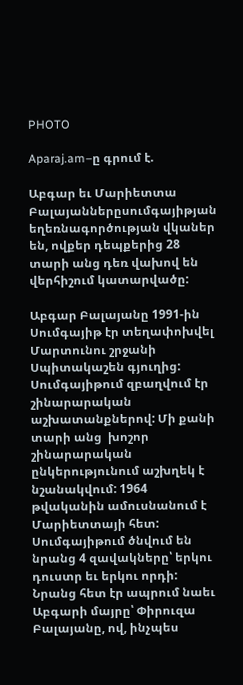PHOTO

Aparaj.am–ը գրում է.

Աբգար եւ Մարիետտա Բալայաններըսումգայիթյան եղեռնագործության վկաներ են, ովքեր դեպքերից 28 տարի անց դեռ վախով են վերհիշում կատարվածը:

Աբգար Բալայանը 1991-ին Սումգայիթ էր տեղափոխվել Մարտունու շրջանի Սպիտակաշեն գյուղից: Սումգայիթում զբաղվում էր շինարարական աշխատանքներով: Մի քանի տարի անց  խոշոր շինարարական ընկերությունում աշխղեկ է նշանակվում: 1964 թվականին ամուսնանում է Մարիետտայի հետ: Սումգայիթում ծնվում են  նրանց 4 զավակները՝ երկու դուստր եւ երկու որդի: Նրանց հետ էր ապրում նաեւ Աբգարի մայրը՝ Փիրուզա Բալայանը, ով, ինչպես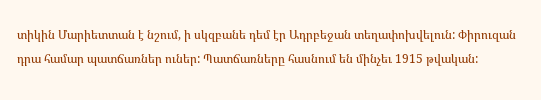տիկին Մարիետտան է նշում, ի սկզբանե դեմ էր Ադրբեջան տեղափոխվելուն: Փիրուզան դրա համար պատճառներ ուներ: Պատճառները հասնում են մինչեւ 1915 թվական: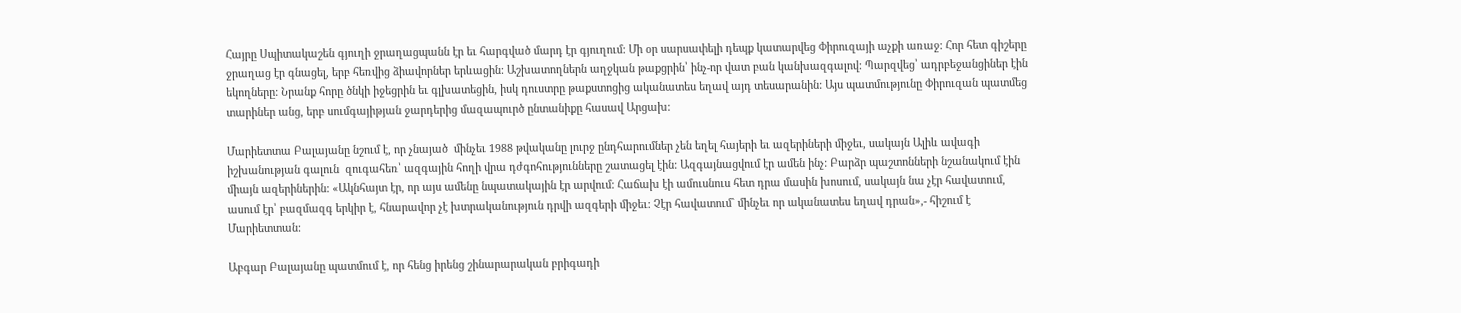Հայրը Սպիտակաշեն գյուղի ջրաղացպանն էր եւ հարգված մարդ էր գյուղում: Մի օր սարսափելի դեպք կատարվեց Փիրուզայի աչքի առաջ: Հոր հետ գիշերը ջրաղաց էր գնացել, երբ հեռվից ձիավորներ երևացին: Աշխատողներն աղջկան թաքցրին՝ ինչ-որ վատ բան կանխազգալով: Պարզվեց՝ ադրբեջանցիներ էին եկողները: Նրանք հորը ծնկի իջեցրին եւ գլխատեցին, իսկ դուստրը թաքստոցից ականատես եղավ այդ տեսարանին: Այս պատմությունը Փիրուզան պատմեց տարիներ անց, երբ սումգայիթյան ջարդերից մազապուրծ ընտանիքը հասավ Արցախ:

Մարիետտա Բալայանը նշում է, որ չնայած  մինչեւ 1988 թվականը լուրջ ընդհարումներ չեն եղել հայերի եւ ազերիների միջեւ, սակայն Ալիև ավագի իշխանության գալուն  զուգահեռ՝ ազգային հողի վրա դժգոհությունները շատացել էին: Ազգայնացվում էր ամեն ինչ: Բարձր պաշտոնների նշանակում էին միայն ազերիներին: «Ակնհայտ էր, որ այս ամենը նպատակային էր արվում: Հաճախ էի ամուսնուս հետ դրա մասին խոսում, սակայն նա չէր հավատում, ասում էր՝ բազմազգ երկիր է, հնարավոր չէ խտրականություն դրվի ազգերի միջեւ: Չէր հավատում` մինչեւ որ ականատես եղավ դրան»,- հիշում է Մարիետտան:

Աբգար Բալայանը պատմում է, որ հենց իրենց շինարարական բրիգադի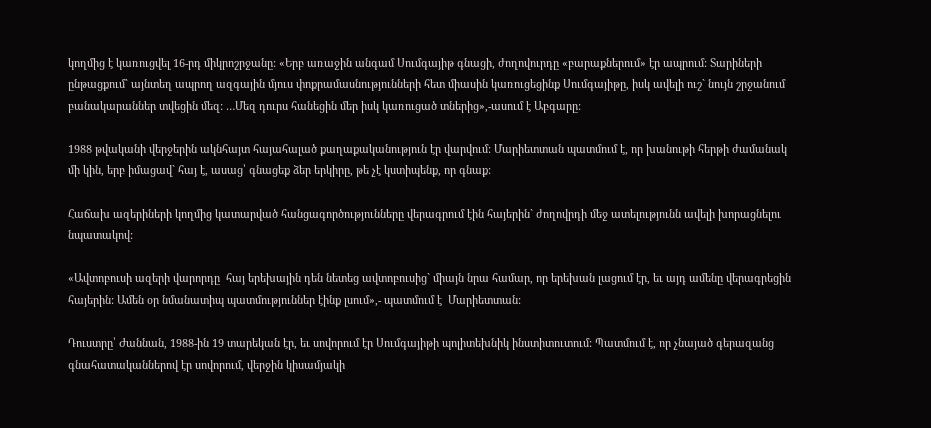կողմից է կառուցվել 16-րդ միկրոշրջանը: «Երբ առաջին անգամ Սումգայիթ գնացի, ժողովուրդը «բարաքներում» էր ապրում: Տարիների ընթացքում` այնտեղ ապրող ազգային մյուս փոքրամասնությունների հետ միասին կառուցեցինք Սումգայիթը, իսկ ավելի ուշ` նույն շրջանում բանակարաններ տվեցին մեզ: …Մեզ դուրս հանեցին մեր իսկ կառուցած տներից»,-ասում է Աբգարը:

1988 թվականի վերջերին ակնհայտ հայահալած քաղաքականություն էր վարվում: Մարիետտան պատմում է, որ խանութի հերթի ժամանակ մի կին, երբ իմացավ` հայ է, ասաց՝ գնացեք ձեր երկիրը, թե չէ կստիպենք, որ գնաք:

Հաճախ ազերիների կողմից կատարված հանցագործությունները վերագրում էին հայերին` ժողովրդի մեջ ատելությունն ավելի խորացնելու նպատակով:

«Ավտոբուսի ազերի վարորդը  հայ երեխային դեն նետեց ավտոբուսից` միայն նրա համար, որ երեխան լացում էր, եւ այդ ամենը վերագրեցին հայերին: Ամեն օր նմանատիպ պատմություններ էինք լսում»,- պատմում է  Մարիետտան:

Դուստրը՝ Ժաննան, 1988-ին 19 տարեկան էր, եւ սովորում էր Սումգայիթի պոլիտեխնիկ ինստիտուտում: Պատմում է, որ չնայած գերազանց գնահատականներով էր սովորում, վերջին կիսամյակի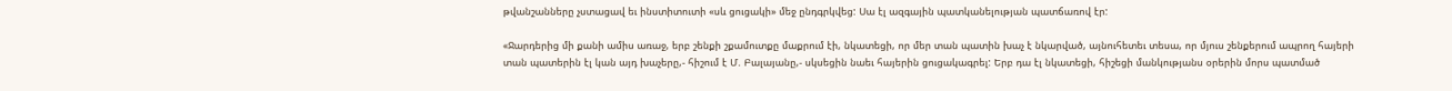թվանշանները չստացավ եւ ինստիտուտի «սև ցուցակի» մեջ ընդգրկվեց: Սա էլ ազգային պատկանելության պատճառով էր:

«Ջարդերից մի քանի ամիս առաջ, երբ շենքի շքամուտքը մաքրում էի, նկատեցի, որ մեր տան պատին խաչ է նկարված, այնուհետեւ տեսա, որ մյուս շենքերում ապրող հայերի տան պատերին էլ կան այդ խաչերը,- հիշում է Մ. Բալայանը,- սկսեցին նաեւ հայերին ցուցակագրել: Երբ դա էլ նկատեցի, հիշեցի մանկությանս օրերին մորս պատմած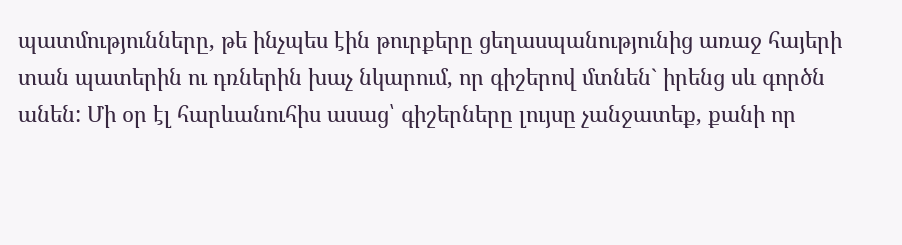պատմությունները, թե ինչպես էին թուրքերը ցեղասպանությունից առաջ հայերի տան պատերին ու դռներին խաչ նկարում, որ գիշերով մտնեն` իրենց սև գործն անեն: Մի օր էլ հարևանուհիս ասաց՝ գիշերները լույսը չանջատեք, քանի որ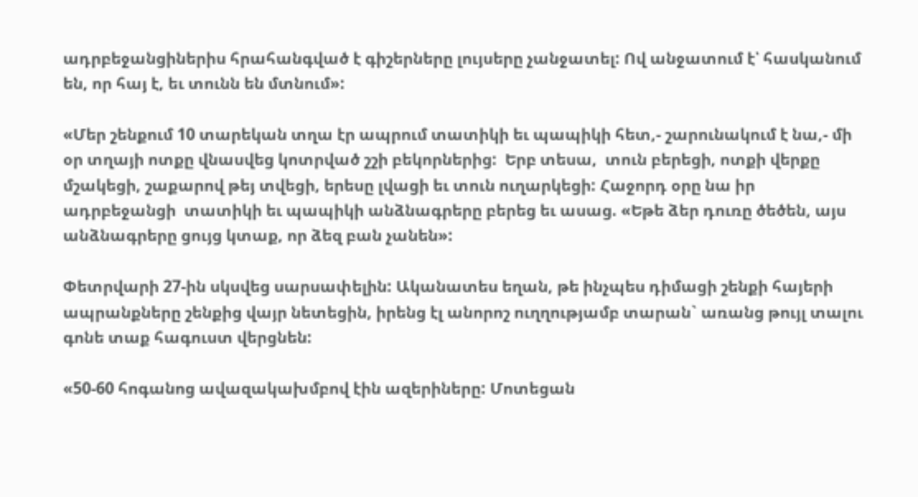ադրբեջանցիներիս հրահանգված է գիշերները լույսերը չանջատել: Ով անջատում է՝ հասկանում են, որ հայ է, եւ տունն են մտնում»:

«Մեր շենքում 10 տարեկան տղա էր ապրում տատիկի եւ պապիկի հետ,- շարունակում է նա,- մի օր տղայի ոտքը վնասվեց կոտրված շշի բեկորներից:  Երբ տեսա,  տուն բերեցի, ոտքի վերքը մշակեցի, շաքարով թեյ տվեցի, երեսը լվացի եւ տուն ուղարկեցի: Հաջորդ օրը նա իր ադրբեջանցի  տատիկի եւ պապիկի անձնագրերը բերեց եւ ասաց. «Եթե ձեր դուռը ծեծեն, այս անձնագրերը ցույց կտաք, որ ձեզ բան չանեն»:

Փետրվարի 27-ին սկսվեց սարսափելին: Ականատես եղան, թե ինչպես դիմացի շենքի հայերի ապրանքները շենքից վայր նետեցին, իրենց էլ անորոշ ուղղությամբ տարան` առանց թույլ տալու գոնե տաք հագուստ վերցնեն:

«50-60 հոգանոց ավազակախմբով էին ազերիները: Մոտեցան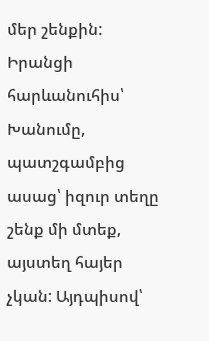մեր շենքին: Իրանցի հարևանուհիս՝ Խանումը,  պատշգամբից  ասաց՝ իզուր տեղը շենք մի մտեք,  այստեղ հայեր չկան: Այդպիսով՝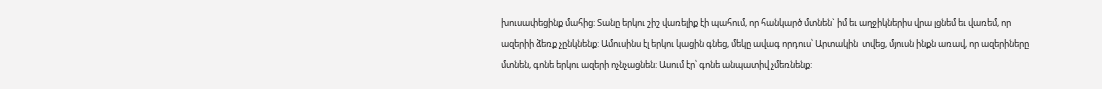խուսափեցինք մահից: Տանը երկու շիշ վառելիք էի պահում, որ հանկարծ մտնեն` իմ եւ աղջիկներիս վրա լցնեմ եւ վառեմ, որ ազերիի ձեռք չընկնենք: Ամուսինս էլ երկու կացին գնեց, մեկը ավագ որդուս՝ Արտակին  տվեց, մյուսն ինքն առավ, որ ազերիները մտնեն, գոնե երկու ազերի ոչնչացնեն: Ասում էր՝ գոնե անպատիվ չմեռնենք: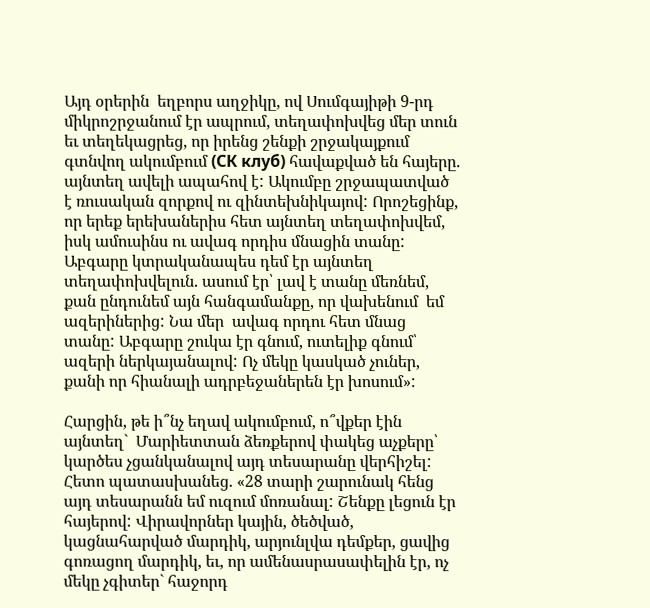Այդ օրերին  եղբորս աղջիկը, ով Սումգայիթի 9-րդ միկրոշրջանում էր ապրում, տեղափոխվեց մեր տուն եւ տեղեկացրեց, որ իրենց շենքի շրջակայքում գտնվող ակումբում (СК клуб) հավաքված են հայերը. այնտեղ ավելի ապահով է: Ակումբը շրջապատված է ռուսական զորքով ու զինտեխնիկայով: Որոշեցինք, որ երեք երեխաներիս հետ այնտեղ տեղափոխվեմ, իսկ ամուսինս ու ավագ որդիս մնացին տանը: Աբգարը կտրականապես դեմ էր այնտեղ տեղափոխվելուն. ասում էր՝ լավ է տանը մեռնեմ, քան ընդունեմ այն հանգամանքը, որ վախենում  եմ ազերիներից: Նա մեր  ավագ որդու հետ մնաց տանը: Աբգարը շուկա էր գնում, ուտելիք գնում՝  ազերի ներկայանալով: Ոչ մեկը կասկած չուներ, քանի որ հիանալի ադրբեջաներեն էր խոսում»:

Հարցին, թե ի՞նչ եղավ ակումբում, ո՞վքեր էին այնտեղ`  Մարիետտան ձեռքերով փակեց աչքերը՝ կարծես չցանկանալով այդ տեսարանը վերհիշել: Հետո պատասխանեց. «28 տարի շարունակ հենց այդ տեսարանն եմ ուզում մոռանալ: Շենքը լեցուն էր հայերով: Վիրավորներ կային, ծեծված, կացնահարված մարդիկ, արյունլվա դեմքեր, ցավից գոռացող մարդիկ, եւ, որ ամենասրասափելին էր, ոչ մեկը չգիտեր` հաջորդ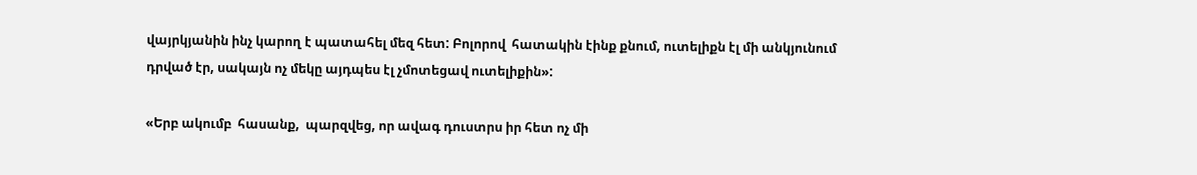վայրկյանին ինչ կարող է պատահել մեզ հետ: Բոլորով  հատակին էինք քնում, ուտելիքն էլ մի անկյունում դրված էր, սակայն ոչ մեկը այդպես էլ չմոտեցավ ուտելիքին»:

«Երբ ակումբ  հասանք,  պարզվեց, որ ավագ դուստրս իր հետ ոչ մի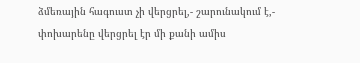ձմեռային հագուստ չի վերցրել,- շարունակում է,- փոխարենը վերցրել էր մի քանի ամիս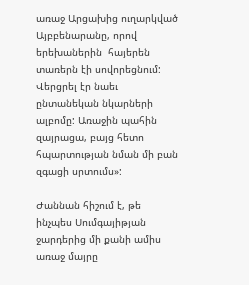առաջ Արցախից ուղարկված Այբբենարանը, որով  երեխաներին  հայերեն տառերն էի սովորեցնում: Վերցրել էր նաեւ ընտանեկան նկարների ալբոմը: Առաջին պահին զայրացա, բայց հետո հպարտության նման մի բան զգացի սրտումս»:

Ժաննան հիշում է, թե ինչպես Սումգայիթյան ջարդերից մի քանի ամիս առաջ մայրը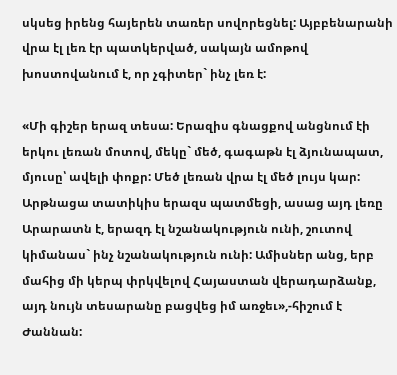սկսեց իրենց հայերեն տառեր սովորեցնել: Այբբենարանի վրա էլ լեռ էր պատկերված, սակայն ամոթով խոստովանում է, որ չգիտեր` ինչ լեռ է:

«Մի գիշեր երազ տեսա: Երազիս գնացքով անցնում էի երկու լեռան մոտով, մեկը` մեծ, գագաթն էլ ձյունապատ, մյուսը՝ ավելի փոքր: Մեծ լեռան վրա էլ մեծ լույս կար: Արթնացա տատիկիս երազս պատմեցի, ասաց այդ լեռը Արարատն է, երազդ էլ նշանակություն ունի, շուտով կիմանաս` ինչ նշանակություն ունի: Ամիսներ անց, երբ մահից մի կերպ փրկվելով Հայաստան վերադարձանք, այդ նույն տեսարանը բացվեց իմ առջեւ»,-հիշում է Ժաննան: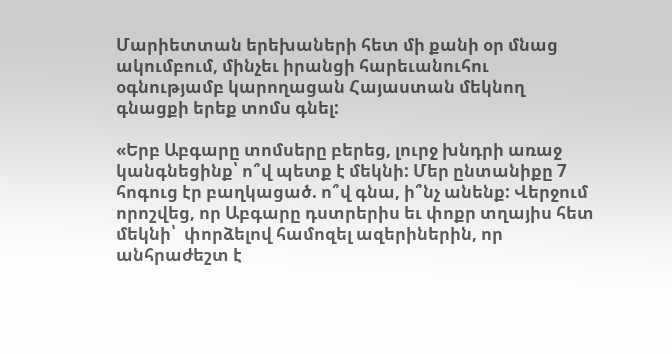Մարիետտան երեխաների հետ մի քանի օր մնաց ակումբում, մինչեւ իրանցի հարեւանուհու օգնությամբ կարողացան Հայաստան մեկնող գնացքի երեք տոմս գնել:

«Երբ Աբգարը տոմսերը բերեց, լուրջ խնդրի առաջ կանգնեցինք՝ ո՞վ պետք է մեկնի: Մեր ընտանիքը 7 հոգուց էր բաղկացած. ո՞վ գնա, ի՞նչ անենք: Վերջում որոշվեց, որ Աբգարը դստրերիս եւ փոքր տղայիս հետ մեկնի՝  փորձելով համոզել ազերիներին, որ անհրաժեշտ է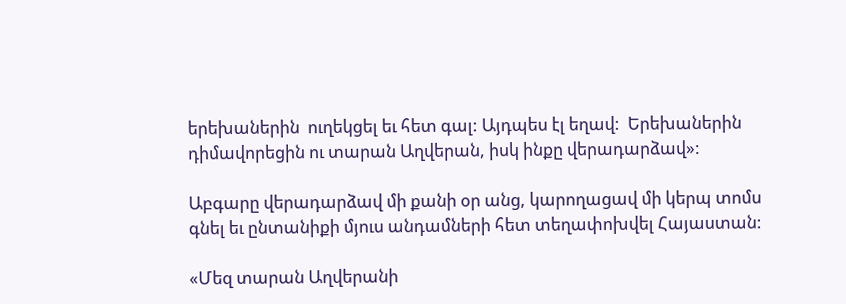երեխաներին  ուղեկցել եւ հետ գալ: Այդպես էլ եղավ:  Երեխաներին  դիմավորեցին ու տարան Աղվերան, իսկ ինքը վերադարձավ»:

Աբգարը վերադարձավ մի քանի օր անց, կարողացավ մի կերպ տոմս գնել եւ ընտանիքի մյուս անդամների հետ տեղափոխվել Հայաստան:

«Մեզ տարան Աղվերանի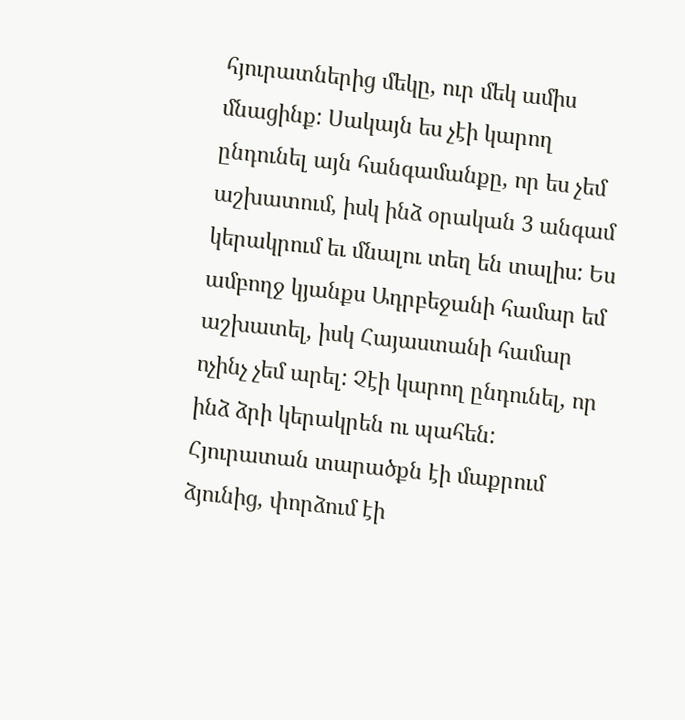հյուրատներից մեկը, ուր մեկ ամիս մնացինք: Սակայն ես չէի կարող ընդունել այն հանգամանքը, որ ես չեմ աշխատում, իսկ ինձ օրական 3 անգամ կերակրում եւ մնալու տեղ են տալիս: Ես ամբողջ կյանքս Ադրբեջանի համար եմ աշխատել, իսկ Հայաստանի համար ոչինչ չեմ արել: Չէի կարող ընդունել, որ ինձ ձրի կերակրեն ու պահեն: Հյուրատան տարածքն էի մաքրում ձյունից, փորձում էի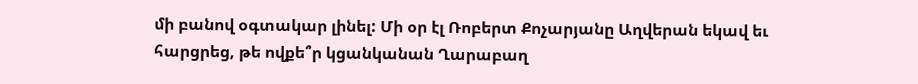մի բանով օգտակար լինել: Մի օր էլ Ռոբերտ Քոչարյանը Աղվերան եկավ եւ հարցրեց, թե ովքե՞ր կցանկանան Ղարաբաղ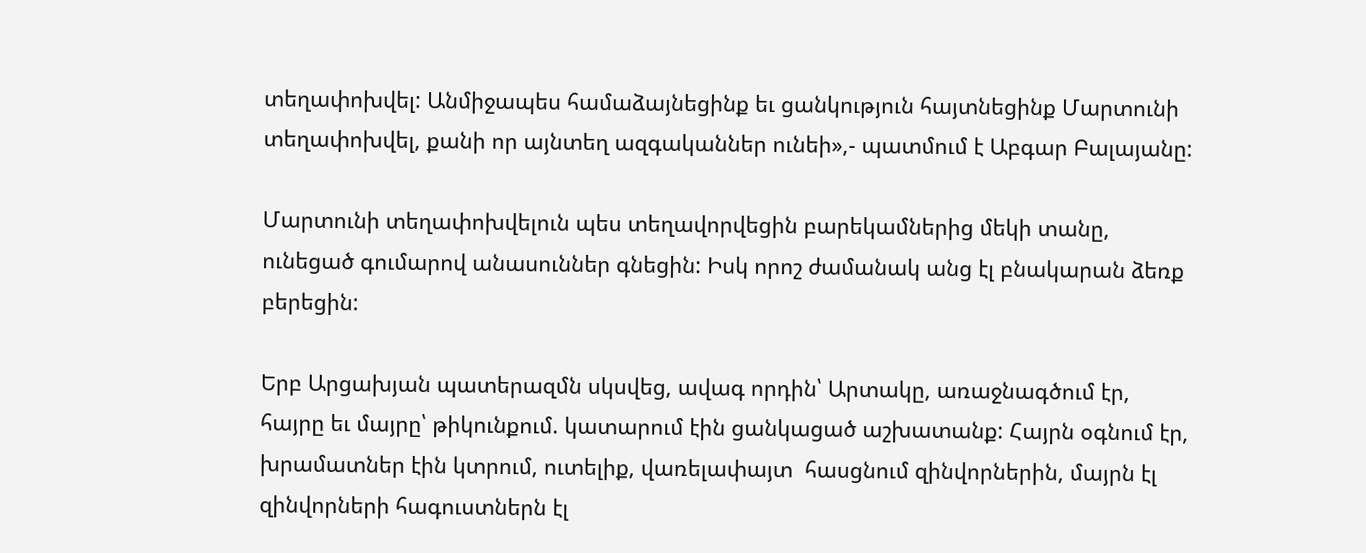տեղափոխվել: Անմիջապես համաձայնեցինք եւ ցանկություն հայտնեցինք Մարտունի տեղափոխվել, քանի որ այնտեղ ազգականներ ունեի»,- պատմում է Աբգար Բալայանը:

Մարտունի տեղափոխվելուն պես տեղավորվեցին բարեկամներից մեկի տանը, ունեցած գումարով անասուններ գնեցին: Իսկ որոշ ժամանակ անց էլ բնակարան ձեռք բերեցին:

Երբ Արցախյան պատերազմն սկսվեց, ավագ որդին՝ Արտակը, առաջնագծում էր, հայրը եւ մայրը՝ թիկունքում. կատարում էին ցանկացած աշխատանք: Հայրն օգնում էր, խրամատներ էին կտրում, ուտելիք, վառելափայտ  հասցնում զինվորներին, մայրն էլ  զինվորների հագուստներն էլ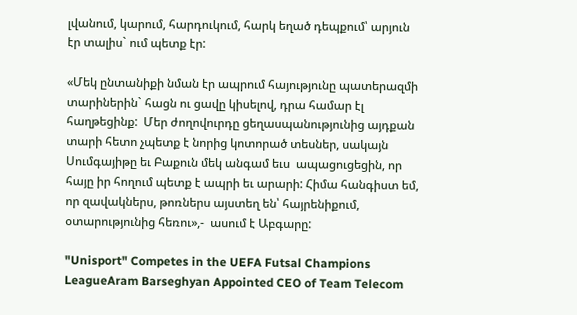լվանում, կարում, հարդուկում, հարկ եղած դեպքում՝ արյուն  էր տալիս` ում պետք էր:

«Մեկ ընտանիքի նման էր ապրում հայությունը պատերազմի տարիներին` հացն ու ցավը կիսելով, դրա համար էլ հաղթեցինք:  Մեր ժողովուրդը ցեղասպանությունից այդքան տարի հետո չպետք է նորից կոտորած տեսներ, սակայն Սումգայիթը եւ Բաքուն մեկ անգամ եւս  ապացուցեցին, որ հայը իր հողում պետք է ապրի եւ արարի: Հիմա հանգիստ եմ, որ զավակներս, թոռներս այստեղ են՝ հայրենիքում, օտարությունից հեռու»,-  ասում է Աբգարը:

"Unisport" Competes in the UEFA Futsal Champions LeagueAram Barseghyan Appointed CEO of Team Telecom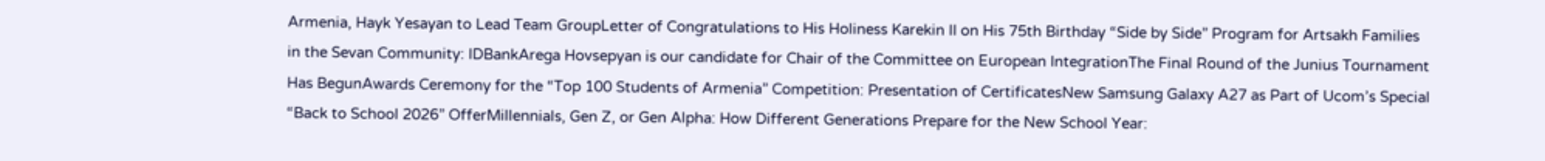Armenia, Hayk Yesayan to Lead Team GroupLetter of Congratulations to His Holiness Karekin II on His 75th Birthday “Side by Side” Program for Artsakh Families in the Sevan Community: IDBankArega Hovsepyan is our candidate for Chair of the Committee on European IntegrationThe Final Round of the Junius Tournament Has BegunAwards Ceremony for the “Top 100 Students of Armenia” Competition: Presentation of CertificatesNew Samsung Galaxy A27 as Part of Ucom’s Special “Back to School 2026” OfferMillennials, Gen Z, or Gen Alpha: How Different Generations Prepare for the New School Year: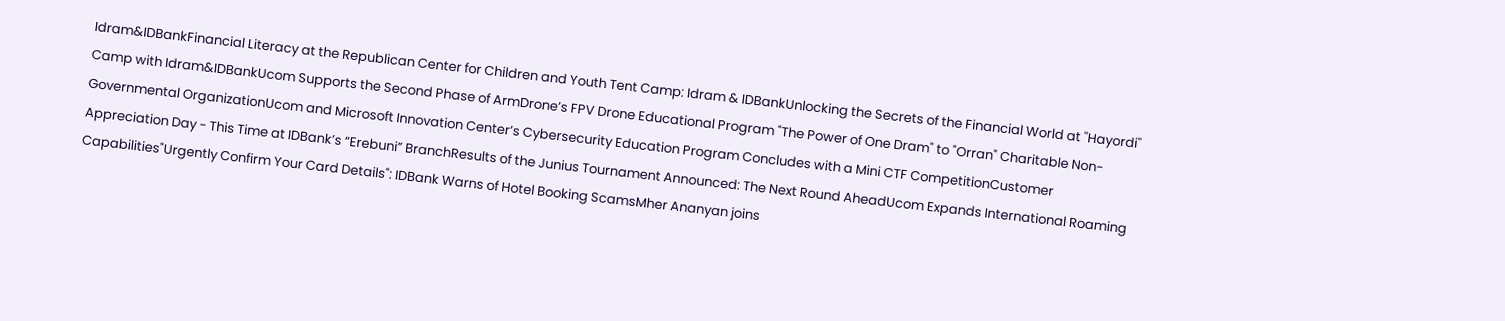Idram&IDBankFinancial Literacy at the Republican Center for Children and Youth Tent Camp: Idram & IDBankUnlocking the Secrets of the Financial World at ''Hayordi'' Camp with Idram&IDBankUcom Supports the Second Phase of ArmDrone’s FPV Drone Educational Program "The Power of One Dram" to "Orran" Charitable Non-Governmental OrganizationUcom and Microsoft Innovation Center’s Cybersecurity Education Program Concludes with a Mini CTF CompetitionCustomer Appreciation Day - This Time at IDBank’s “Erebuni” BranchResults of the Junius Tournament Announced: The Next Round AheadUcom Expands International Roaming Capabilities"Urgently Confirm Your Card Details": IDBank Warns of Hotel Booking ScamsMher Ananyan joins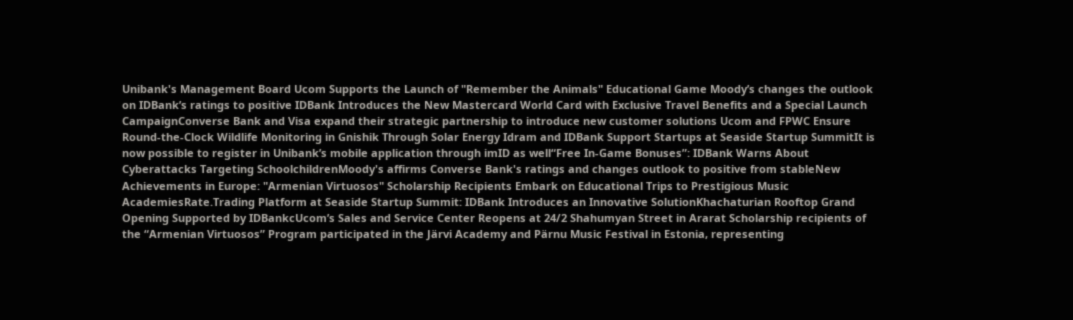Unibank's Management Board Ucom Supports the Launch of "Remember the Animals" Educational Game Moody’s changes the outlook on IDBank’s ratings to positive IDBank Introduces the New Mastercard World Card with Exclusive Travel Benefits and a Special Launch CampaignConverse Bank and Visa expand their strategic partnership to introduce new customer solutions Ucom and FPWC Ensure Round-the-Clock Wildlife Monitoring in Gnishik Through Solar Energy Idram and IDBank Support Startups at Seaside Startup SummitIt is now possible to register in Unibank’s mobile application through imID as well“Free In-Game Bonuses”: IDBank Warns About Cyberattacks Targeting SchoolchildrenMoody's affirms Converse Bank's ratings and changes outlook to positive from stableNew Achievements in Europe: "Armenian Virtuosos" Scholarship Recipients Embark on Educational Trips to Prestigious Music AcademiesRate.Trading Platform at Seaside Startup Summit: IDBank Introduces an Innovative SolutionKhachaturian Rooftop Grand Opening Supported by IDBankcUcom’s Sales and Service Center Reopens at 24/2 Shahumyan Street in Ararat Scholarship recipients of the “Armenian Virtuosos” Program participated in the Järvi Academy and Pärnu Music Festival in Estonia, representing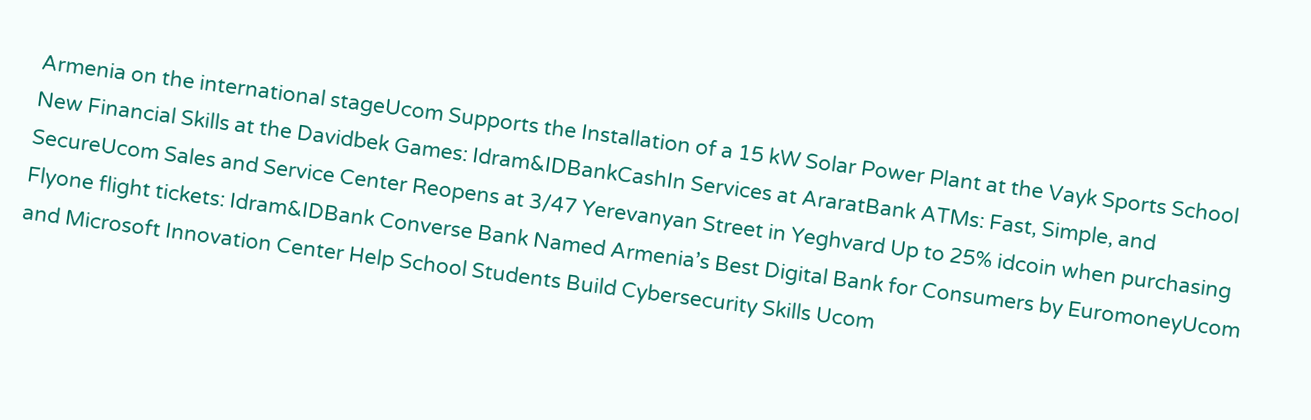Armenia on the international stageUcom Supports the Installation of a 15 kW Solar Power Plant at the Vayk Sports School New Financial Skills at the Davidbek Games: Idram&IDBankCashIn Services at AraratBank ATMs: Fast, Simple, and SecureUcom Sales and Service Center Reopens at 3/47 Yerevanyan Street in Yeghvard Up to 25% idcoin when purchasing Flyone flight tickets: Idram&IDBank Converse Bank Named Armenia’s Best Digital Bank for Consumers by EuromoneyUcom and Microsoft Innovation Center Help School Students Build Cybersecurity Skills Ucom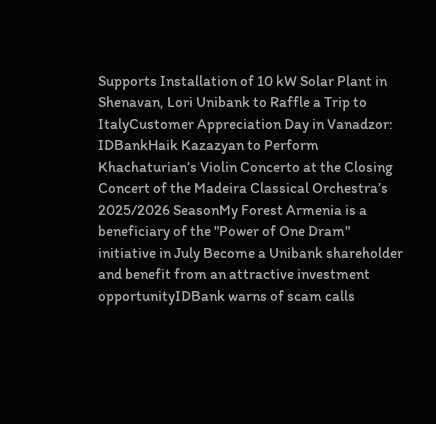Supports Installation of 10 kW Solar Plant in Shenavan, Lori Unibank to Raffle a Trip to ItalyCustomer Appreciation Day in Vanadzor: IDBankHaik Kazazyan to Perform Khachaturian’s Violin Concerto at the Closing Concert of the Madeira Classical Orchestra’s 2025/2026 SeasonMy Forest Armenia is a beneficiary of the "Power of One Dram" initiative in July Become a Unibank shareholder and benefit from an attractive investment opportunityIDBank warns of scam calls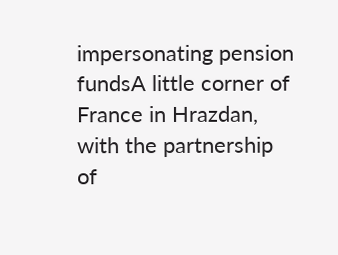impersonating pension fundsA little corner of France in Hrazdan, with the partnership of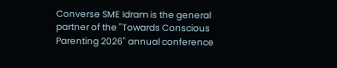Converse SME Idram is the general partner of the "Towards Conscious Parenting 2026" annual conference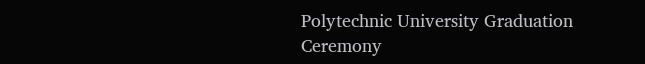Polytechnic University Graduation Ceremony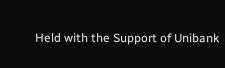Held with the Support of Unibank